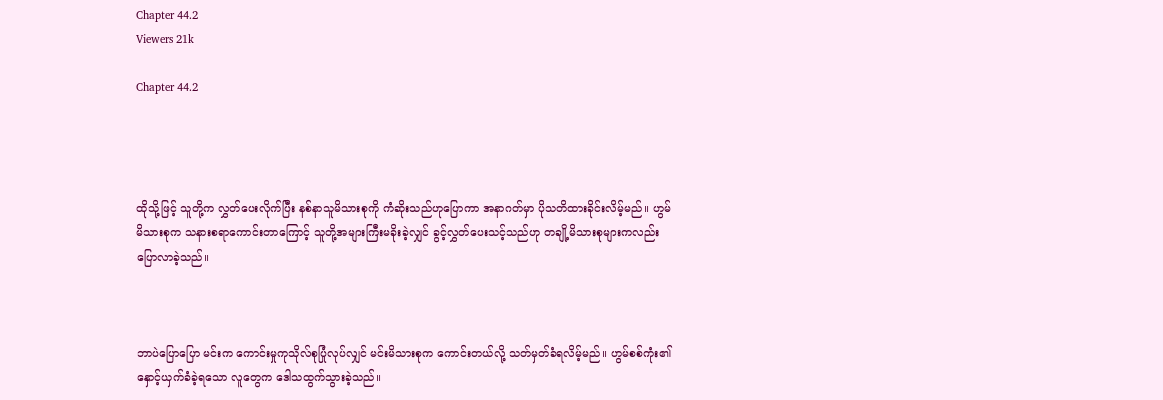Chapter 44.2
Viewers 21k

Chapter 44.2




ထိုသို့ဖြင့် သူတို့က လွှတ်ပေးလိုက်ပြီး နစ်နာသူမိသားစုကို ကံဆိုးသည်ဟုပြောကာ အနာဂတ်မှာ ပိုသတိထားခိုင်းလိမ့်မည်။ ဟွမ်မိသားစုက သနားစရာကောင်းတာကြောင့် သူတို့အများကြီးမခိုးခဲ့လျှင် ခွင့်လွှတ်ပေးသင့်သည်ဟု တချို့မိသားစုများကလည်း ပြောလာခဲ့သည်။



ဘာပဲပြောပြော မင်းက ကောင်းမှုကုသိုလ်စုပြုံလုပ်လျှင် မင်းမိသားစုက ကောင်းတယ်လို့ သတ်မှတ်ခံရလိမ့်မည်။ ဟွမ်စစ်ကုံး၏ နှောင့်ယှက်ခံခဲ့ရသော လူတွေက ဒေါသထွက်သွားခဲ့သည်။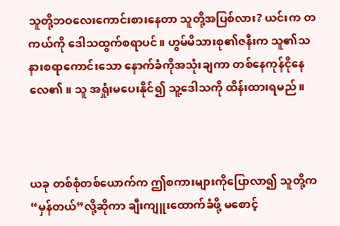သူတို့ဘဝလေးကောင်းစားနေတာ သူတို့အပြစ်လား? ယင်းက တကယ်ကို ဒေါသထွက်စရာပင်။ ဟွမ်မိသားစု၏ဇနီးက သူ၏သနားစရာကောင်းသော နောက်ခံကိုအသုံးချကာ တစ်နေကုန်ငိုနေလေ၏။ သူ အရှုံးမပေးနိုင်၍ သူ့ဒေါသကို ထိန်းထားရမည်။



ယခု တစ်စုံတစ်ယောက်က ဤစကားများကိုပြောလာ၍ သူတို့က “မှန်တယ်”လို့ဆိုကာ ချီးကျူးထောက်ခံဖို့ မစောင့်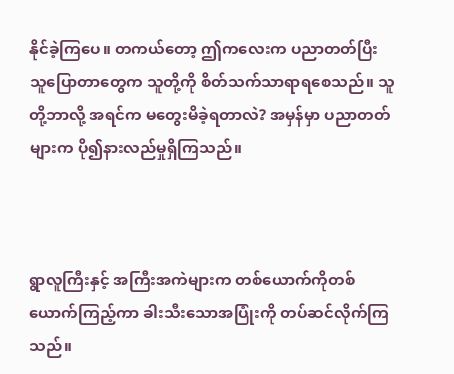နိုင်ခဲ့ကြပေ။ တကယ်တော့ ဤကလေးက ပညာတတ်ပြီး သူပြောတာတွေက သူတို့ကို စိတ်သက်သာရာရစေသည်။ သူတို့ဘာလို့ အရင်က မတွေးမိခဲ့ရတာလဲ? အမှန်မှာ ပညာတတ်များက ပို၍နားလည်မှုရှိကြသည်။



ရွာလူကြီးနှင့် အကြီးအကဲများက တစ်ယောက်ကိုတစ်ယောက်ကြည့်ကာ ခါးသီးသောအပြုံးကို တပ်ဆင်လိုက်ကြသည်။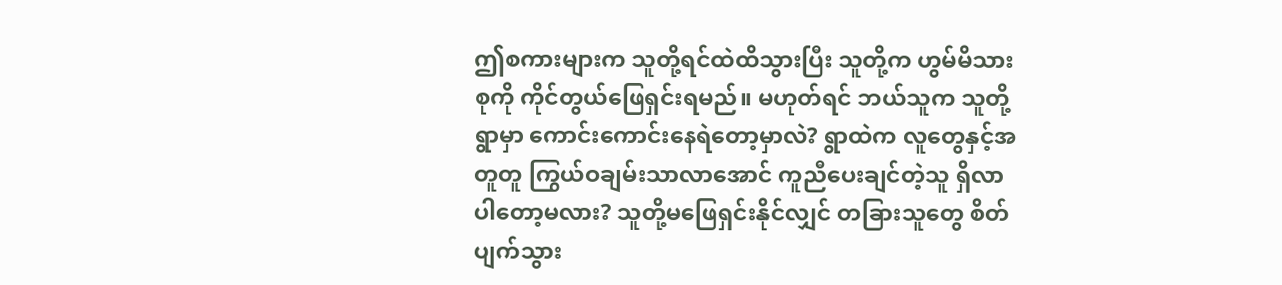ဤစကားများက သူတို့ရင်ထဲထိသွားပြီး သူတို့က ဟွမ်မိသားစုကို ကိုင်တွယ်ဖြေရှင်းရမည်။ မဟုတ်ရင် ဘယ်သူက သူတို့ရွာမှာ ကောင်းကောင်းနေရဲတော့မှာလဲ? ရွာထဲက လူတွေနှင့်အတူတူ ကြွယ်ဝချမ်းသာလာအောင် ကူညီပေးချင်တဲ့သူ ရှိလာပါတော့မလား? သူတို့မဖြေရှင်းနိုင်လျှင် တခြားသူတွေ စိတ်ပျက်သွား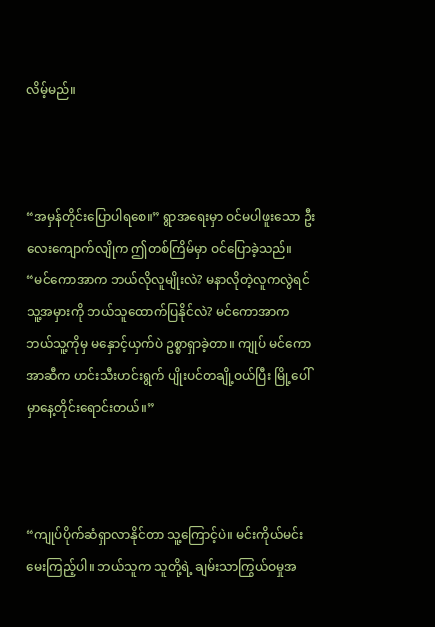လိမ့်မည်။



“အမှန်တိုင်းပြောပါရစေ။” ရွာအရေးမှာ ဝင်မပါဖူးသော ဦးလေးကျောက်လျိုက ဤတစ်ကြိမ်မှာ ဝင်ပြောခဲ့သည်။ “မင်ကောအာက ဘယ်လိုလူမျိုးလဲ? မနာလိုတဲ့လူကလွဲရင် သူ့အမှားကို ဘယ်သူထောက်ပြနိုင်လဲ? မင်ကောအာက ဘယ်သူ့ကိုမှ မနှောင့်ယှက်ပဲ ဥစ္စာရှာခဲ့တာ။ ကျုပ် မင်ကောအာဆီက ဟင်းသီးဟင်းရွက် ပျိုးပင်တချို့ဝယ်ပြီး မြို့ပေါ်မှာနေ့တိုင်းရောင်းတယ်။”



“ကျုပ်ပိုက်ဆံရှာလာနိုင်တာ သူ့ကြောင့်ပဲ။ မင်းကိုယ်မင်းမေးကြည့်ပါ။ ဘယ်သူက သူတို့ရဲ့ ချမ်းသာကြွယ်ဝမှုအ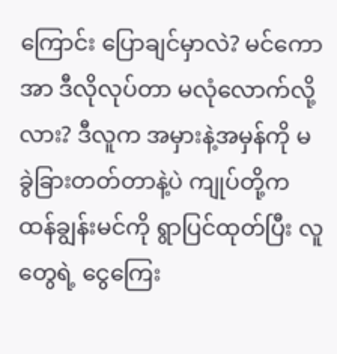ကြောင်း ပြောချင်မှာလဲ? မင်ကောအာ ဒီလိုလုပ်တာ မလုံလောက်လို့လား? ဒီလူက အမှားနဲ့အမှန်ကို မခွဲခြားတတ်တာနဲ့ပဲ ကျုပ်တို့က ထန်ချွန်းမင်ကို ရွာပြင်ထုတ်ပြီး လူတွေရဲ့ ငွေကြေး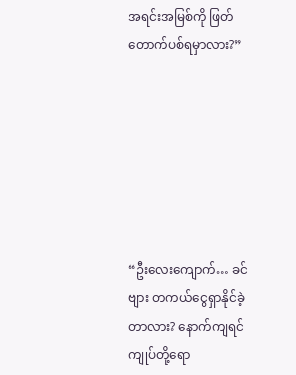အရင်းအမြစ်ကို ဖြတ်တောက်ပစ်ရမှာလား?”







“ဦးလေးကျောက်… ခင်ဗျား တကယ်ငွေရှာနိုင်ခဲ့တာလား? နောက်ကျရင် ကျုပ်တို့ရော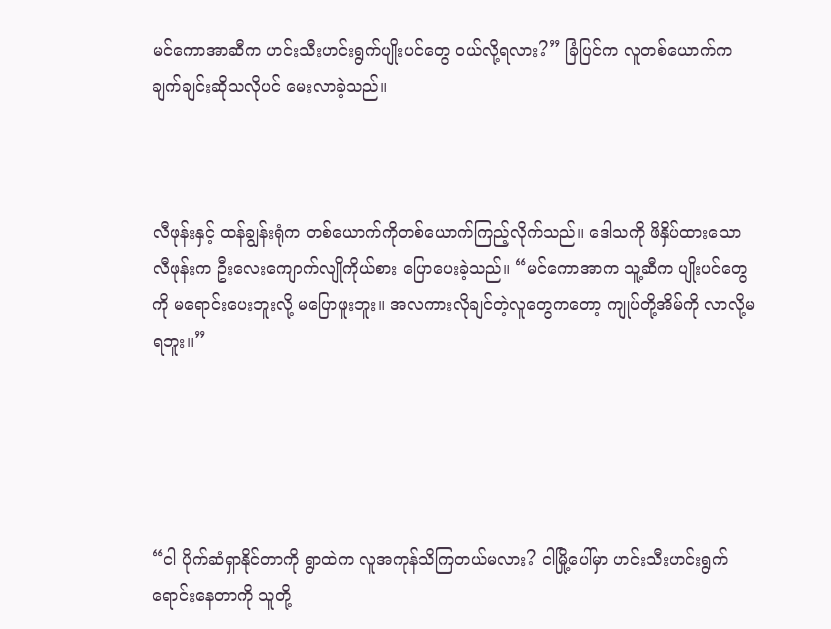မင်ကောအာဆီက ဟင်းသီးဟင်းရွက်ပျိုးပင်တွေ ဝယ်လို့ရလား?” ခြံပြင်က လူတစ်ယောက်က ချက်ချင်းဆိုသလိုပင် မေးလာခဲ့သည်။



လီဖုန်းနှင့် ထန်ချွန်းရုံက တစ်ယောက်ကိုတစ်ယောက်ကြည့်လိုက်သည်။ ဒေါသကို ဖိနှိပ်ထားသော လီဖုန်းက ဦးလေးကျောက်လျိုကိုယ်စား ပြောပေးခဲ့သည်။ “မင်ကောအာက သူ့ဆီက ပျိုးပင်တွေကို မရောင်းပေးဘူးလို့ မပြောဖူးဘူး။ အလကားလိုချင်တဲ့လူတွေကတော့ ကျုပ်တို့အိမ်ကို လာလို့မရဘူး။”





“ငါ ပိုက်ဆံရှာနိုင်တာကို ရွာထဲက လူအကုန်သိကြတယ်မလား? ငါမြို့ပေါ်မှာ ဟင်းသီးဟင်းရွက်ရောင်းနေတာကို သူတို့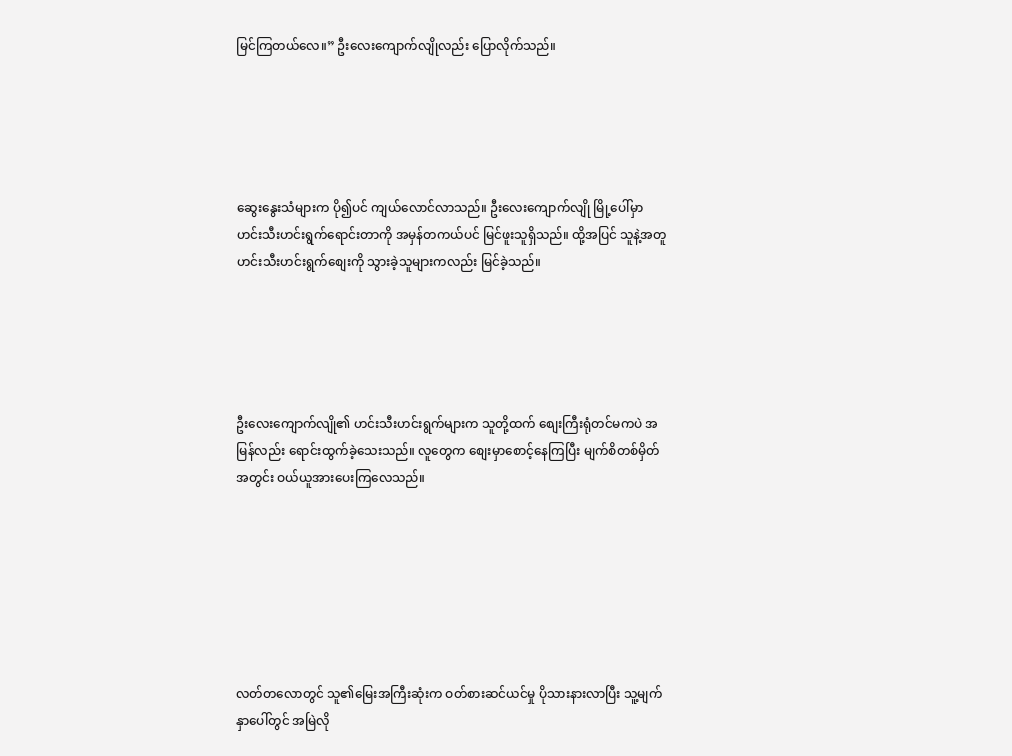မြင်ကြတယ်လေ။” ဦးလေးကျောက်လျိုလည်း ပြောလိုက်သည်။





ဆွေးနွေးသံများက ပို၍ပင် ကျယ်လောင်လာသည်။ ဦးလေးကျောက်လျို မြို့ပေါ်မှာ ဟင်းသီးဟင်းရွက်ရောင်းတာကို အမှန်တကယ်ပင် မြင်ဖူးသူရှိသည်။ ထို့အပြင် သူနဲ့အတူ ဟင်းသီးဟင်းရွက်စျေးကို သွားခဲ့သူများကလည်း မြင်ခဲ့သည်။





ဦးလေးကျောက်လျို၏ ဟင်းသီးဟင်းရွက်များက သူတို့ထက် စျေးကြီးရုံတင်မကပဲ အမြန်လည်း ရောင်းထွက်ခဲ့သေးသည်။ လူတွေက စျေးမှာစောင့်နေကြပြီး မျက်စိတစ်မှိတ်အတွင်း ဝယ်ယူအားပေးကြလေသည်။







လတ်တလောတွင် သူ၏မြေးအကြီးဆုံးက ဝတ်စားဆင်ယင်မှု ပိုသားနားလာပြီး သူ့မျက်နှာပေါ်တွင် အမြဲလို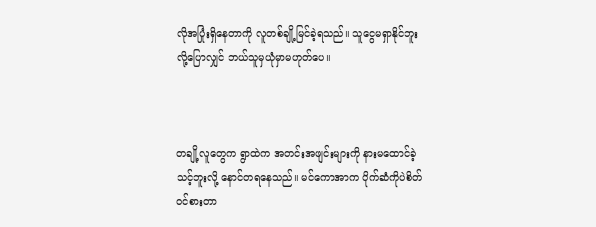လိုအပြုံးရှိနေတာကို လူတစ်ချို့မြင်ခဲ့ရသည်။ သူငွေမရှာနိုင်ဘူးလို့ပြောလျှင် ဘယ်သူမှယုံမှာမဟုတ်ပေ။



တချို့လူတွေက ရွာထဲက အတင်းအဖျင်းများကို နားမထောင်ခဲ့သင့်ဘူးလို့ နောင်တရနေသည်။ မင်ကောအာက ပိုက်ဆံကိုပဲစိတ်ဝင်စားတာ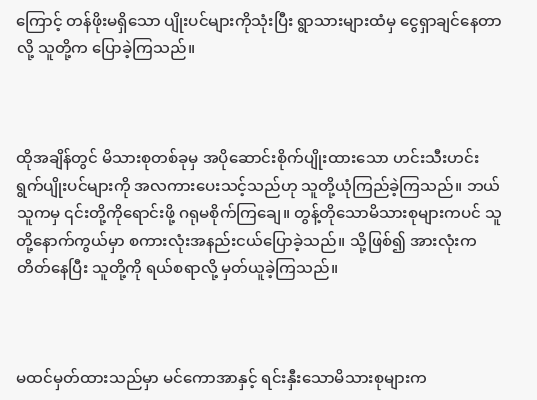ကြောင့် တန်ဖိုးမရှိသော ပျိုးပင်များကိုသုံးပြီး ရွာသားများထံမှ ငွေရှာချင်နေတာလို့ သူတို့က ပြောခဲ့ကြသည်။



ထိုအချိန်တွင် မိသားစုတစ်ခုမှ အပိုဆောင်းစိုက်ပျိုးထားသော ဟင်းသီးဟင်းရွက်ပျိုးပင်များကို အလကားပေးသင့်သည်ဟု သူတို့ယုံကြည်ခဲ့ကြသည်။ ဘယ်သူကမှ ၎င်းတို့ကိုရောင်းဖို့ ဂရုမစိုက်ကြချေ။ တွန့်တိုသောမိသားစုများကပင် သူတို့နောက်ကွယ်မှာ စကားလုံးအနည်းငယ်ပြောခဲ့သည်။ သို့ဖြစ်၍ အားလုံးက တိတ်နေပြီး သူတို့ကို ရယ်စရာလို့ မှတ်ယူခဲ့ကြသည်။



မထင်မှတ်ထားသည်မှာ မင်ကောအာနှင့် ရင်းနှီးသောမိသားစုများက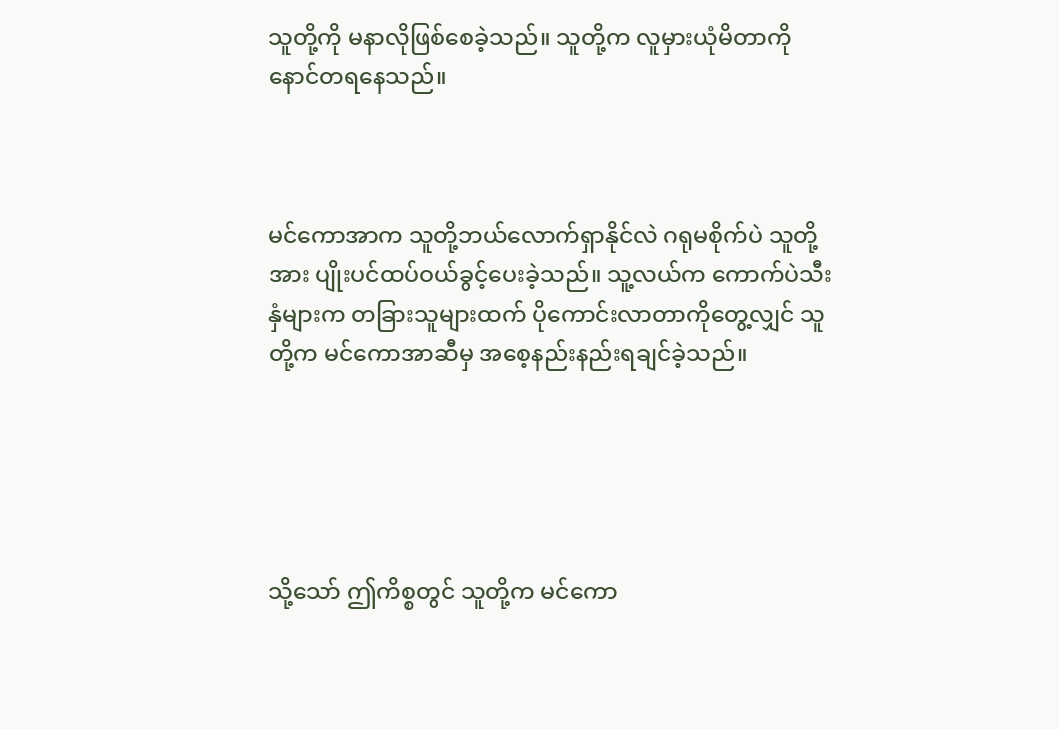သူတို့ကို မနာလိုဖြစ်စေခဲ့သည်။ သူတို့က လူမှားယုံမိတာကို နောင်တရနေသည်။



မင်ကောအာက သူတို့ဘယ်လောက်ရှာနိုင်လဲ ဂရုမစိုက်ပဲ သူတို့အား ပျိုးပင်ထပ်ဝယ်ခွင့်ပေးခဲ့သည်။ သူ့လယ်က ကောက်ပဲသီးနှံများက တခြားသူများထက် ပိုကောင်းလာတာကိုတွေ့လျှင် သူတို့က မင်ကောအာဆီမှ အစေ့နည်းနည်းရချင်ခဲ့သည်။





သို့သော် ဤကိစ္စတွင် သူတို့က မင်ကော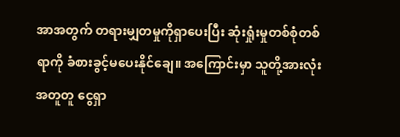အာအတွက် တရားမျှတမှုကိုရှာပေးပြီး ဆုံးရှုံးမှုတစ်စုံတစ်ရာကို ခံစားခွင့်မပေးနိုင်ချေ။ အကြောင်းမှာ သူတို့အားလုံးအတူတူ ငွေရှာ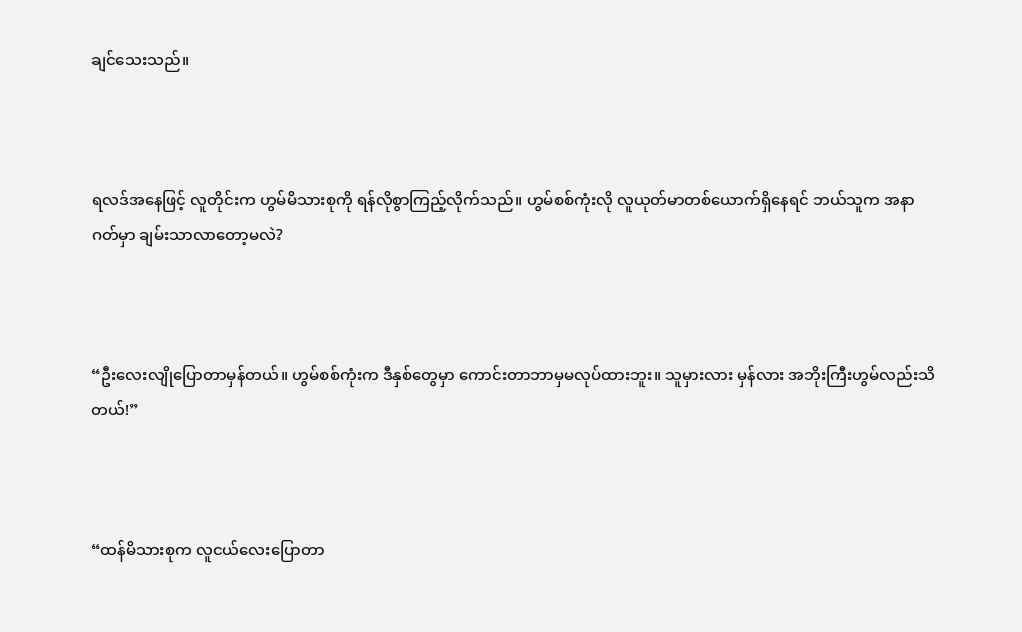ချင်သေးသည်။



ရလဒ်အနေဖြင့် လူတိုင်းက ဟွမ်မိသားစုကို ရန်လိုစွာကြည့်လိုက်သည်။ ဟွမ်စစ်ကုံးလို လူယုတ်မာတစ်ယောက်ရှိနေရင် ဘယ်သူက အနာဂတ်မှာ ချမ်းသာလာတော့မလဲ?



“ဦးလေးလျိုပြောတာမှန်တယ်။ ဟွမ်စစ်ကုံးက ဒီနှစ်တွေမှာ ကောင်းတာဘာမှမလုပ်ထားဘူး။ သူမှားလား မှန်လား အဘိုးကြီးဟွမ်လည်းသိတယ်!”



“ထန်မိသားစုက လူငယ်လေးပြောတာ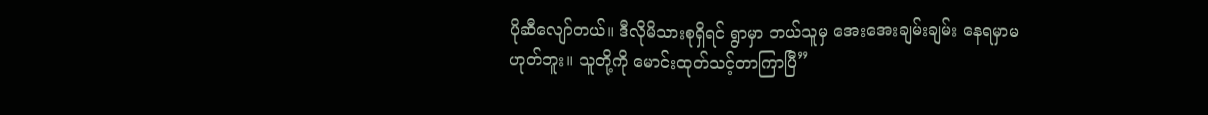ပိုဆီလျော်တယ်။ ဒီလိုမိသားစုရှိရင် ရွာမှာ ဘယ်သူမှ အေးအေးချမ်းချမ်း နေရမှာမဟုတ်ဘူး။ သူတို့ကို မောင်းထုတ်သင့်တာကြာပြီ”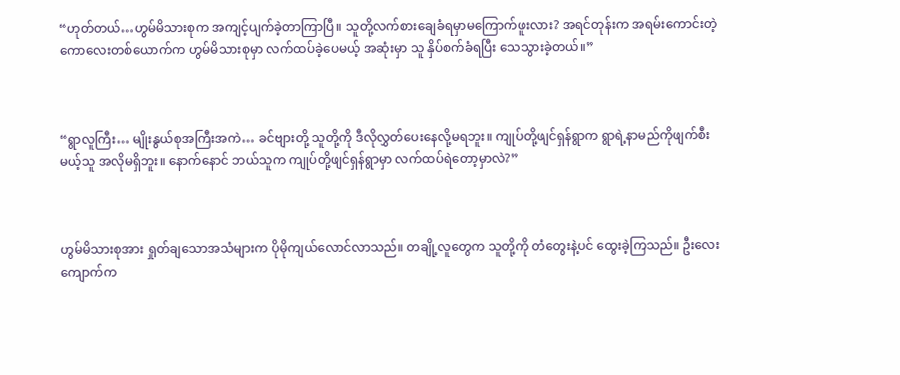“ဟုတ်တယ်…ဟွမ်မိသားစုက အကျင့်ပျက်ခဲ့တာကြာပြီ။ သူတို့လက်စားချေခံရမှာမကြောက်ဖူးလား? အရင်တုန်းက အရမ်းကောင်းတဲ့ကောလေးတစ်ယောက်က ဟွမ်မိသားစုမှာ လက်ထပ်ခဲ့ပေမယ့် အဆုံးမှာ သူ နှိပ်စက်ခံရပြီး သေသွားခဲ့တယ်။”



“ရွာလူကြီး… မျိုးနွယ်စုအကြီးအကဲ… ခင်ဗျားတို့ သူတို့ကို ဒီလိုလွှတ်ပေးနေလို့မရဘူး။ ကျုပ်တို့ဖျင်ရှန်ရွာက ရွာရဲ့နာမည်ကိုဖျက်စီးမယ့်သူ အလိုမရှိဘူး။ နောက်နောင် ဘယ်သူက ကျုပ်တို့ဖျင်ရှန်ရွာမှာ လက်ထပ်ရဲတော့မှာလဲ?”



ဟွမ်မိသားစုအား ရှုတ်ချသောအသံများက ပိုမိုကျယ်လောင်လာသည်။ တချို့လူတွေက သူတို့ကို တံတွေးနဲ့ပင် ထွေးခဲ့ကြသည်။ ဦးလေးကျောက်က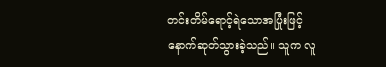တင်းတိမ်ရောင့်ရဲသောအပြုံးဖြင့် နောက်ဆုတ်သွားခဲ့သည်။ သူက လူ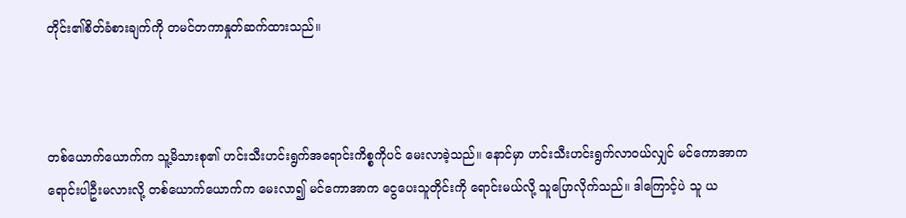တိုင်း၏စိတ်ခံစားချက်ကို တမင်တကာနှုတ်ဆက်ထားသည်။



တစ်ယောက်ယောက်က သူ့မိသားစု၏ ဟင်းသီးဟင်းရွက်အရောင်းကိစ္စကိုပင် မေးလာခဲ့သည်။ နောင်မှာ ဟင်းသီးဟင်းရွက်လာဝယ်လျှင် မင်ကောအာက ရောင်းပါဦးမလားလို့ တစ်ယောက်ယောက်က မေးလာ၍ မင်ကောအာက ငွေပေးသူတိုင်းကို ရောင်းမယ်လို့ သူပြောလိုက်သည်။ ဒါကြောင့်ပဲ သူ ယ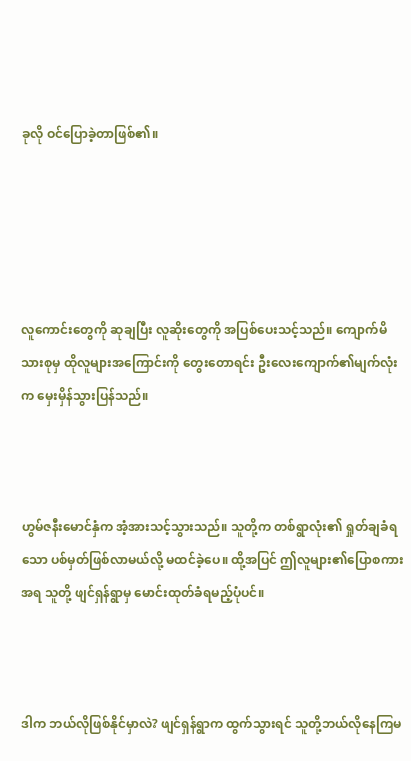ခုလို ဝင်ပြောခဲ့တာဖြစ်၏။





လူကောင်းတွေကို ဆုချပြီး လူဆိုးတွေကို အပြစ်ပေးသင့်သည်။ ကျောက်မိသားစုမှ ထိုလူများအကြောင်းကို တွေးတောရင်း ဦးလေးကျောက်၏မျက်လုံးက မှေးမှိန်သွားပြန်သည်။



ဟွမ်ဇနီးမောင်နှံက အံ့အားသင့်သွားသည်။ သူတို့က တစ်ရွာလုံး၏ ရှုတ်ချခံရသော ပစ်မှတ်ဖြစ်လာမယ်လို့ မထင်ခဲ့ပေ။ ထို့အပြင် ဤလူများ၏ပြောစကားအရ သူတို့ ဖျင်ရှန်ရွာမှ မောင်းထုတ်ခံရမည့်ပုံပင်။



ဒါက ဘယ်လိုဖြစ်နိုင်မှာလဲ? ဖျင်ရှန်ရွာက ထွက်သွားရင် သူတို့ဘယ်လိုနေကြမ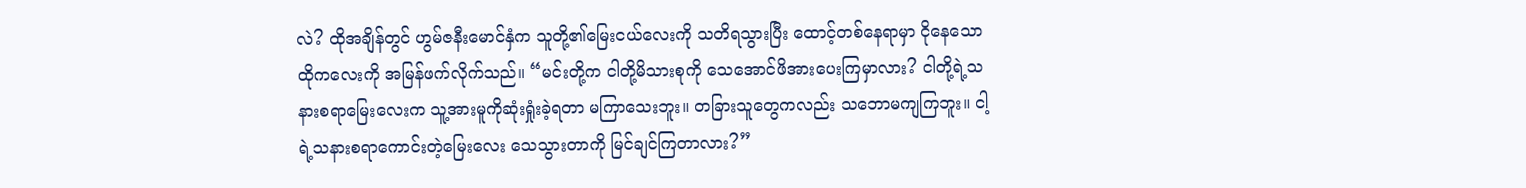လဲ? ထိုအချိန်တွင် ဟွမ်ဇနီးမောင်နှံက သူတို့၏မြေးငယ်လေးကို သတိရသွားပြီး ထောင့်တစ်နေရာမှာ ငိုနေသော ထိုကလေးကို အမြန်ဖက်လိုက်သည်။ “မင်းတို့က ငါတို့မိသားစုကို သေအောင်ဖိအားပေးကြမှာလား? ငါတို့ရဲ့သနားစရာမြေးလေးက သူ့အားမူကိုဆုံးရှုံးခဲ့ရတာ မကြာသေးဘူး။ တခြားသူတွေကလည်း သဘောမကျကြဘူး။ ငါ့ရဲ့သနားစရာကောင်းတဲ့မြေးလေး သေသွားတာကို မြင်ချင်ကြတာလား?”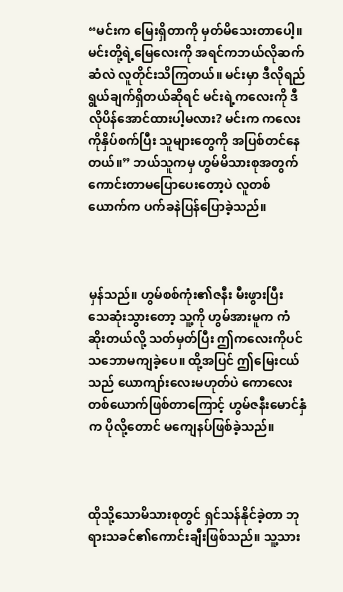“မင်းက မြေးရှိတာကို မှတ်မိသေးတာပေါ့။ မင်းတို့ရဲ့မြေလေးကို အရင်ကဘယ်လိုဆက်ဆံလဲ လူတိုင်းသိကြတယ်။ မင်းမှာ ဒီလိုရည်ရွယ်ချက်ရှိတယ်ဆိုရင် မင်းရဲ့ကလေးကို ဒီလိုပိန်အောင်ထားပါ့မလား? မင်းက ကလေးကိုနှိပ်စက်ပြီး သူများတွေကို အပြစ်တင်နေတယ်။” ဘယ်သူကမှ ဟွမ်မိသားစုအတွက် ကောင်းတာမပြောပေးတော့ပဲ လူတစ်ယောက်က ပက်ခနဲပြန်ပြောခဲ့သည်။



မှန်သည်။ ဟွမ်စစ်ကုံး၏ဇနီး မီးဖွားပြီး သေဆုံးသွားတော့ သူ့ကို ဟွမ်အားမူက ကံဆိုးတယ်လို့ သတ်မှတ်ပြီး ဤကလေးကိုပင် သဘောမကျခဲ့ပေ။ ထို့အပြင် ဤမြေးငယ်သည် ယောကျာ်းလေးမဟုတ်ပဲ ကောလေးတစ်ယောက်ဖြစ်တာကြောင့် ဟွမ်ဇနီးမောင်နှံက ပိုလို့တောင် မကျေနပ်ဖြစ်ခဲ့သည်။



ထိုသို့သောမိသားစုတွင် ရှင်သန်နိုင်ခဲ့တာ ဘုရားသခင်၏ကောင်းချီးဖြစ်သည်။ သူ့သား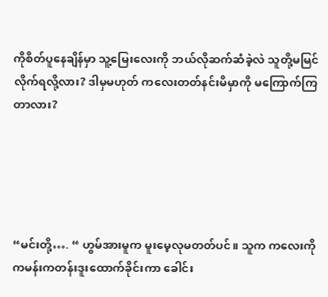ကိုစိတ်ပူနေချိန်မှာ သူ့မြေးလေးကို ဘယ်လိုဆက်ဆံခဲ့လဲ သူတို့မမြင်လိုက်ရလို့လား? ဒါမှမဟုတ် ကလေးတတ်နင်းမိမှာကို မကြောက်ကြတာလား?





“မင်းတို့…. “ ဟွမ်အားမူက မူးမေ့လုမတတ်ပင်။ သူက ကလေးကို ကမန်းကတန်းဒူးထောက်ခိုင်းကာ ခေါင်း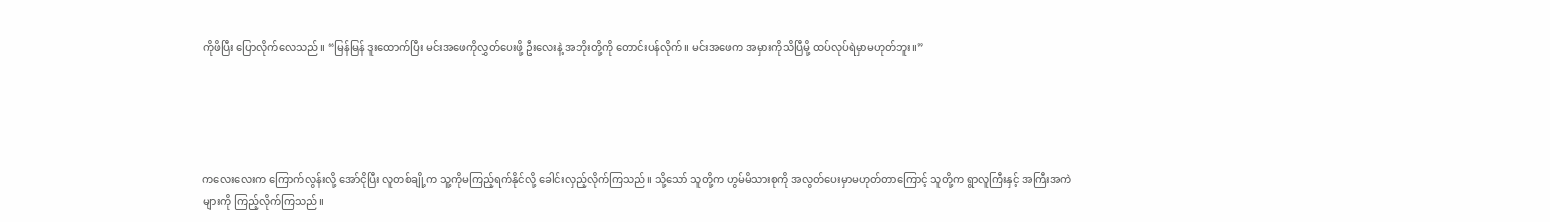ကိုဖိပြီး ပြောလိုက်လေသည်။ “မြန်မြန် ဒူးထောက်ပြီး မင်းအဖေကိုလွှတ်ပေးဖို့ ဦးလေးနဲ့ အဘိုးတို့ကို တောင်းပန်လိုက်။ မင်းအဖေက အမှားကိုသိပြီမို့ ထပ်လုပ်ရဲမှာမဟုတ်ဘူး။”





ကလေးလေးက ကြောက်လွန်းလို့ အော်ငိုပြီး လူတစ်ချို့က သူ့ကိုမကြည့်ရက်နိုင်လို့ ခေါင်းလှည့်လိုက်ကြသည်။ သို့သော် သူတို့က ဟွမ်မိသားစုကို အလွတ်ပေးမှာမဟုတ်တာကြောင့် သူတို့က ရွာလူကြီးနှင့် အကြီးအကဲများကို ကြည့်လိုက်ကြသည်။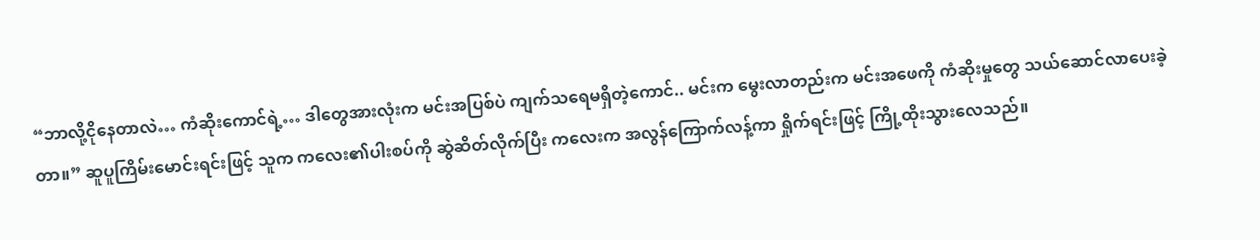“ဘာလို့ငိုနေတာလဲ… ကံဆိုးကောင်ရဲ့… ဒါတွေအားလုံးက မင်းအပြစ်ပဲ ကျက်သရေမရှိတဲ့ကောင်.. မင်းက မွေးလာတည်းက မင်းအဖေကို ကံဆိုးမှုတွေ သယ်ဆောင်လာပေးခဲ့တာ။” ဆူပူကြိမ်းမောင်းရင်းဖြင့် သူက ကလေး၏ပါးစပ်ကို ဆွဲဆိတ်လိုက်ပြီး ကလေးက အလွန်ကြောက်လန့်ကာ ရှိုက်ရင်းဖြင့် ကြို့ထိုးသွားလေသည်။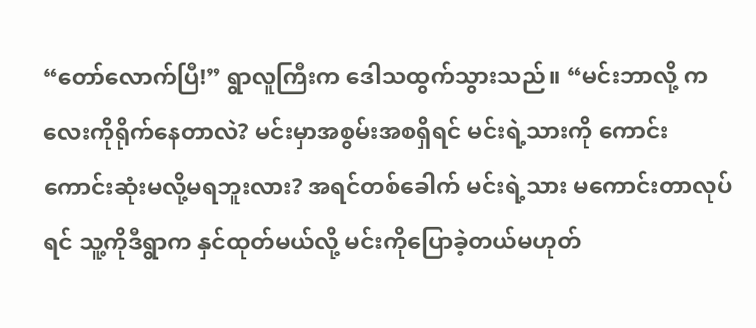“တော်လောက်ပြီ!” ရွာလူကြီးက ဒေါသထွက်သွားသည်။ “မင်းဘာလို့ ကလေးကိုရိုက်နေတာလဲ? မင်းမှာအစွမ်းအစရှိရင် မင်းရဲ့သားကို ကောင်းကောင်းဆုံးမလို့မရဘူးလား? အရင်တစ်ခေါက် မင်းရဲ့သား မကောင်းတာလုပ်ရင် သူ့ကိုဒီရွာက နှင်ထုတ်မယ်လို့ မင်းကိုပြောခဲ့တယ်မဟုတ်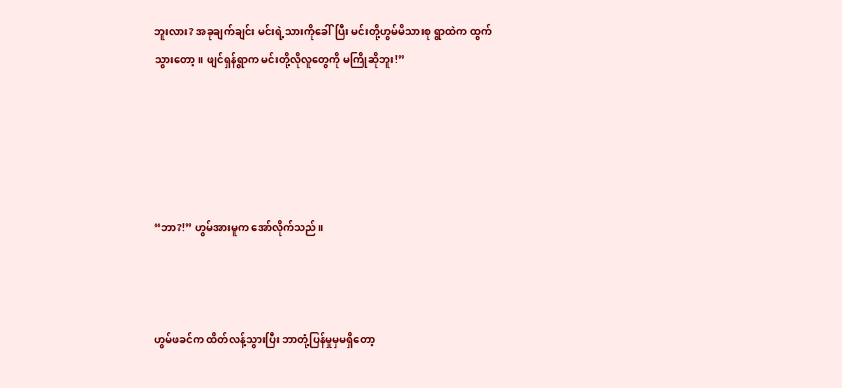ဘူးလား? အခုချက်ချင်း မင်းရဲ့သားကိုခေါ်ပြီး မင်းတို့ဟွမ်မိသားစု ရွာထဲက ထွက်သွားတော့။ ဖျင်ရှန်ရွာက မင်းတို့လိုလူတွေကို မကြိုဆိုဘူး!”





“ဘာ?!” ဟွမ်အားမူက အော်လိုက်သည်။



ဟွမ်ဖခင်က ထိတ်လန့်သွားပြီး ဘာတုံ့ပြန်မှုမှမရှိတော့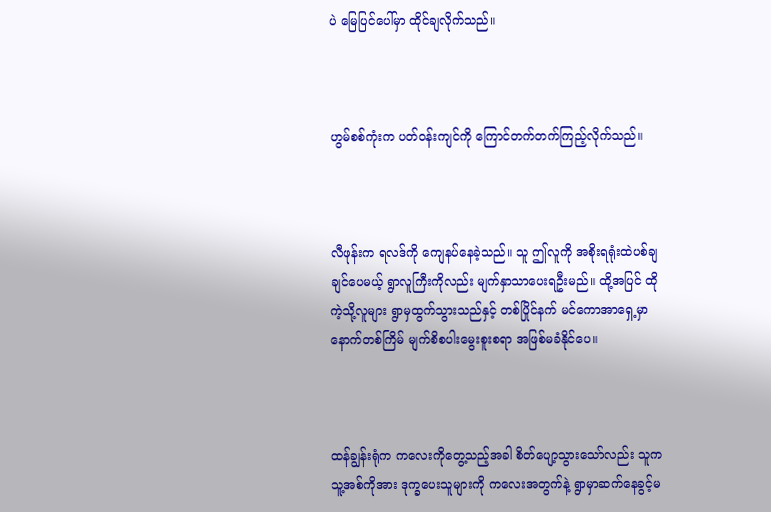ပဲ မြေပြင်ပေါ်မှာ ထိုင်ချလိုက်သည်။



ဟွမ်စစ်ကုံးက ပတ်ဝန်းကျင်ကို ကြောင်တက်တက်ကြည့်လိုက်သည်။



လီဖုန်းက ရလဒ်ကို ကျေနပ်နေခဲ့သည်။ သူ ဤလူကို အစိုးရရုံးထဲပစ်ချချင်ပေမယ့် ရွာလူကြီးကိုလည်း မျက်နှာသာပေးရဦးမည်။ ထို့အပြင် ထိုကဲ့သို့လူများ ရွာမှထွက်သွားသည်နှင့် တစ်ပြိုင်နက် မင်ကောအာရှေ့မှာ နောက်တစ်ကြိမ် မျက်စိစပါးမွေးစူးစရာ အဖြစ်မခံနိုင်ပေ။



ထန်ချွန်းရုံက ကလေးကိုတွေ့သည့်အခါ စိတ်ပျော့သွားသော်လည်း သူက သူ့အစ်ကိုအား ဒုက္ခပေးသူများကို ကလေးအတွက်နဲ့ ရွာမှာဆက်နေခွင့်မ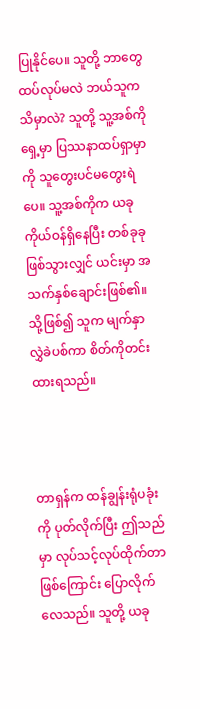ပြုနိုင်ပေ။ သူတို့ ဘာတွေထပ်လုပ်မလဲ ဘယ်သူကသိမှာလဲ? သူတို့ သူ့အစ်ကိုရှေ့မှာ ပြဿနာထပ်ရှာမှာကို သူတွေးပင်မတွေးရဲပေ။ သူ့အစ်ကိုက ယခုကိုယ်ဝန်ရှိနေပြီး တစ်ခုခုဖြစ်သွားလျှင် ယင်းမှာ အသက်နှစ်ချောင်းဖြစ်၏။ သို့ဖြစ်၍ သူက မျက်နှာလွှဲခဲပစ်ကာ စိတ်ကိုတင်းထားရသည်။



တာရှန်က ထန်ချွန်းရုံပခုံးကို ပုတ်လိုက်ပြီး ဤသည်မှာ လုပ်သင့်လုပ်ထိုက်တာဖြစ်ကြောင်း ပြောလိုက်လေသည်။ သူတို့ ယခု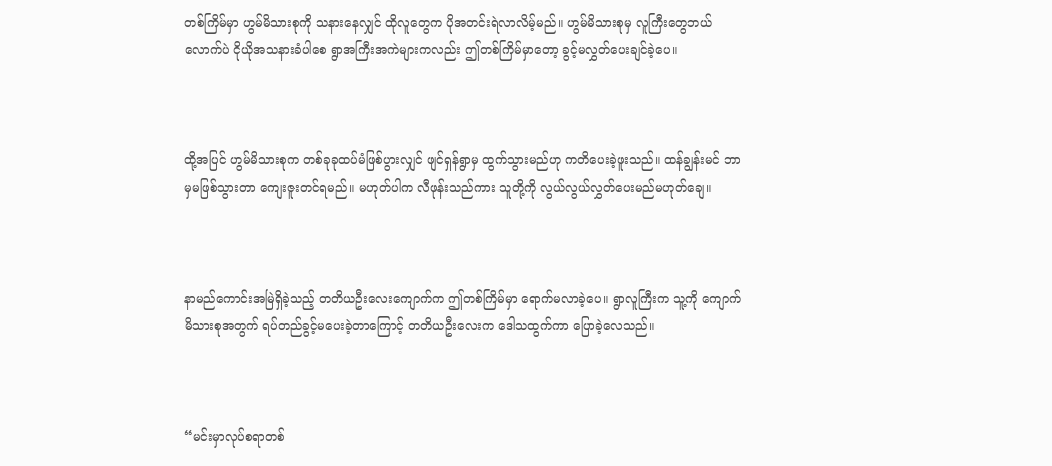တစ်ကြိမ်မှာ ဟွမ်မိသားစုကို သနားနေလျှင် ထိုလူတွေက ပိုအတင်းရဲလာလိမ့်မည်။ ဟွမ်မိသားစုမှ လူကြီးတွေဘယ်လောက်ပဲ ငိုယိုအသနားခံပါစေ ရွာအကြီးအကဲများကလည်း ဤတစ်ကြိမ်မှာတော့ ခွင့်မလွှတ်ပေးချင်ခဲ့ပေ။



ထို့အပြင် ဟွမ်မိသားစုက တစ်ခုခုထပ်မံဖြစ်ပွားလျှင် ဖျင်ရှန်ရွာမှ ထွက်သွားမည်ဟု ကတိပေးခဲ့ဖူးသည်။ ထန်ချွန်းမင် ဘာမှမဖြစ်သွားတာ ကျေးဇူးတင်ရမည်။ မဟုတ်ပါက လီဖုန်းသည်ကား သူတို့ကို လွယ်လွယ်လွှတ်ပေးမည်မဟုတ်ချေ။



နာမည်ကောင်းအမြဲရှိခဲ့သည့် တတိယဦးလေးကျောက်က ဤတစ်ကြိမ်မှာ ရောက်မလာခဲ့ပေ။ ရွာလူကြီးက သူ့ကို ကျောက်မိသားစုအတွက် ရပ်တည်ခွင့်မပေးခဲ့တာကြောင့် တတိယဦးလေးက ဒေါသထွက်ကာ ပြောခဲ့လေသည်။



“မင်းမှာလုပ်စရာတစ်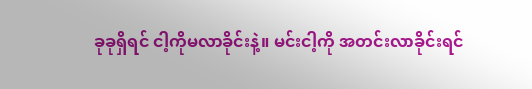ခုခုရှိရင် ငါ့ကိုမလာခိုင်းနဲ့။ မင်းငါ့ကို အတင်းလာခိုင်းရင်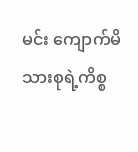မင်း ကျောက်မိသားစုရဲ့ကိစ္စ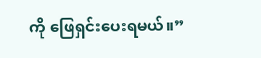ကို ဖြေရှင်းပေးရမယ်။”